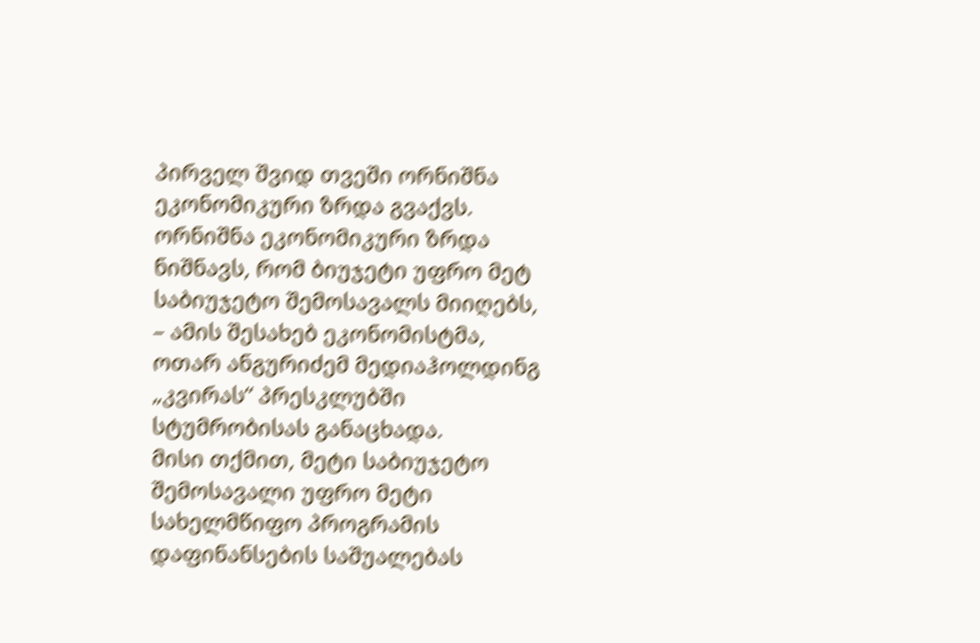პირველ შვიდ თვეში ორნიშნა ეკონომიკური ზრდა გვაქვს. ორნიშნა ეკონომიკური ზრდა ნიშნავს, რომ ბიუჯეტი უფრო მეტ საბიუჯეტო შემოსავალს მიიღებს, – ამის შესახებ ეკონომისტმა, ოთარ ანგურიძემ მედიაჰოლდინგ „კვირას“ პრესკლუბში სტუმრობისას განაცხადა.
მისი თქმით, მეტი საბიუჯეტო შემოსავალი უფრო მეტი სახელმწიფო პროგრამის დაფინანსების საშუალებას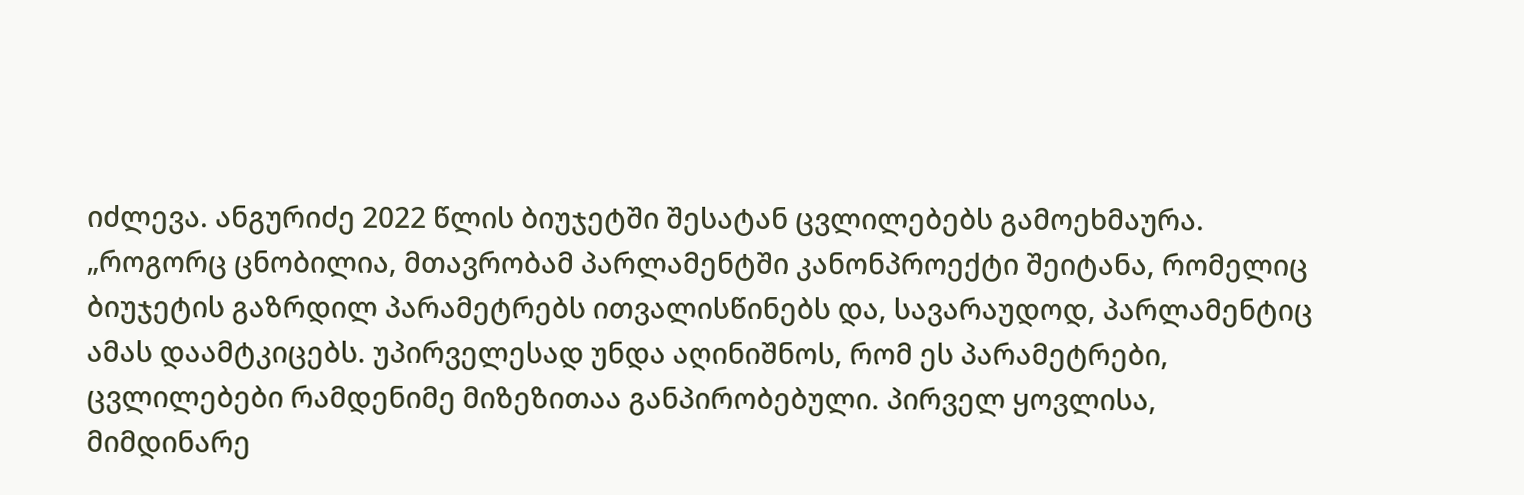იძლევა. ანგურიძე 2022 წლის ბიუჯეტში შესატან ცვლილებებს გამოეხმაურა.
„როგორც ცნობილია, მთავრობამ პარლამენტში კანონპროექტი შეიტანა, რომელიც ბიუჯეტის გაზრდილ პარამეტრებს ითვალისწინებს და, სავარაუდოდ, პარლამენტიც ამას დაამტკიცებს. უპირველესად უნდა აღინიშნოს, რომ ეს პარამეტრები, ცვლილებები რამდენიმე მიზეზითაა განპირობებული. პირველ ყოვლისა, მიმდინარე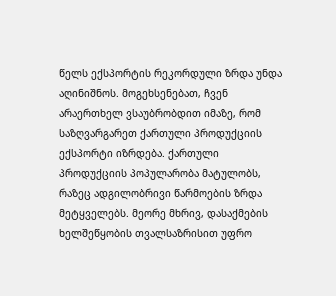წელს ექსპორტის რეკორდული ზრდა უნდა აღინიშნოს. მოგეხსენებათ, ჩვენ არაერთხელ ვსაუბრობდით იმაზე, რომ საზღვარგარეთ ქართული პროდუქციის ექსპორტი იზრდება. ქართული პროდუქციის პოპულარობა მატულობს, რაზეც ადგილობრივი წარმოების ზრდა მეტყველებს. მეორე მხრივ, დასაქმების ხელშეწყობის თვალსაზრისით უფრო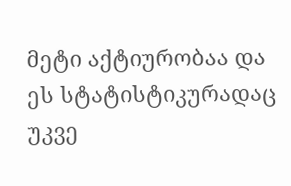მეტი აქტიურობაა და ეს სტატისტიკურადაც უკვე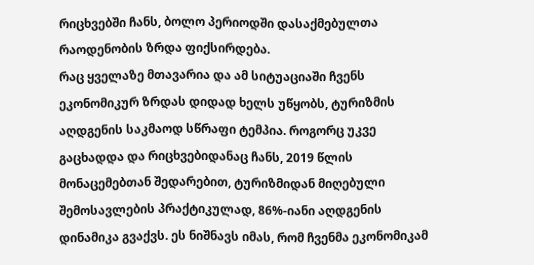რიცხვებში ჩანს, ბოლო პერიოდში დასაქმებულთა რაოდენობის ზრდა ფიქსირდება.
რაც ყველაზე მთავარია და ამ სიტუაციაში ჩვენს ეკონომიკურ ზრდას დიდად ხელს უწყობს, ტურიზმის აღდგენის საკმაოდ სწრაფი ტემპია. როგორც უკვე გაცხადდა და რიცხვებიდანაც ჩანს, 2019 წლის მონაცემებთან შედარებით, ტურიზმიდან მიღებული შემოსავლების პრაქტიკულად, 86%-იანი აღდგენის დინამიკა გვაქვს. ეს ნიშნავს იმას, რომ ჩვენმა ეკონომიკამ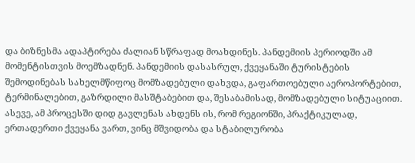და ბიზნესმა ადაპტირება ძალიან სწრაფად მოახდინეს. პანდემიის პერიოდში ამ მომენტისთვის მოემზადნენ. პანდემიის დასასრულ, ქვეყანაში ტურისტების შემოდინებას სახელმწიფოც მომზადებული დახვდა, გაფართოებული აეროპორტებით, ტერმინალებით, გაზრდილი მასშტაბებით და, შესაბამისად, მომზადებული სიტუაციით. ასევე, ამ პროცესში დიდ გავლენას ახდენს ის, რომ რეგიონში, პრაქტიკულად, ერთადერთი ქვეყანა ვართ, ვინც მშვიდობა და სტაბილურობა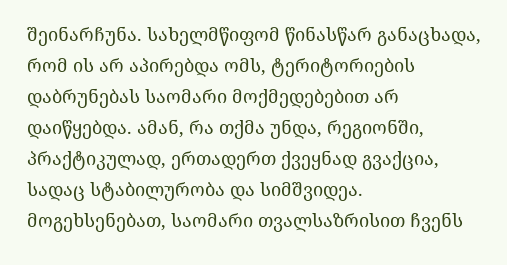შეინარჩუნა. სახელმწიფომ წინასწარ განაცხადა, რომ ის არ აპირებდა ომს, ტერიტორიების დაბრუნებას საომარი მოქმედებებით არ დაიწყებდა. ამან, რა თქმა უნდა, რეგიონში, პრაქტიკულად, ერთადერთ ქვეყნად გვაქცია, სადაც სტაბილურობა და სიმშვიდეა. მოგეხსენებათ, საომარი თვალსაზრისით ჩვენს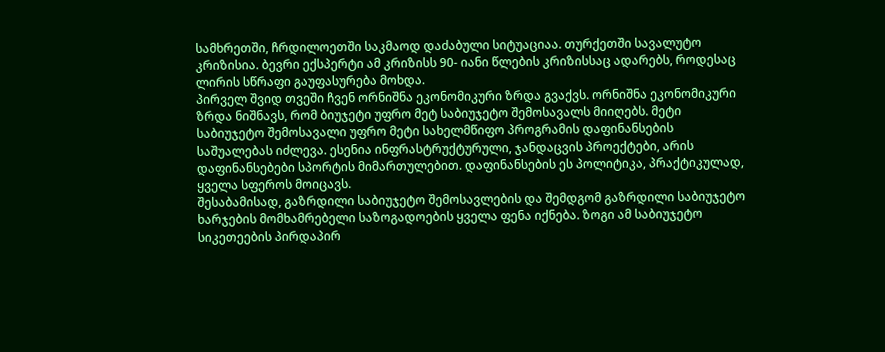სამხრეთში, ჩრდილოეთში საკმაოდ დაძაბული სიტუაციაა. თურქეთში სავალუტო კრიზისია. ბევრი ექსპერტი ამ კრიზისს 90- იანი წლების კრიზისსაც ადარებს, როდესაც ლირის სწრაფი გაუფასურება მოხდა.
პირველ შვიდ თვეში ჩვენ ორნიშნა ეკონომიკური ზრდა გვაქვს. ორნიშნა ეკონომიკური ზრდა ნიშნავს, რომ ბიუჯეტი უფრო მეტ საბიუჯეტო შემოსავალს მიიღებს. მეტი საბიუჯეტო შემოსავალი უფრო მეტი სახელმწიფო პროგრამის დაფინანსების საშუალებას იძლევა. ესენია ინფრასტრუქტურული, ჯანდაცვის პროექტები, არის დაფინანსებები სპორტის მიმართულებით. დაფინანსების ეს პოლიტიკა, პრაქტიკულად, ყველა სფეროს მოიცავს.
შესაბამისად, გაზრდილი საბიუჯეტო შემოსავლების და შემდგომ გაზრდილი საბიუჯეტო ხარჯების მომხამრებელი საზოგადოების ყველა ფენა იქნება. ზოგი ამ საბიუჯეტო სიკეთეების პირდაპირ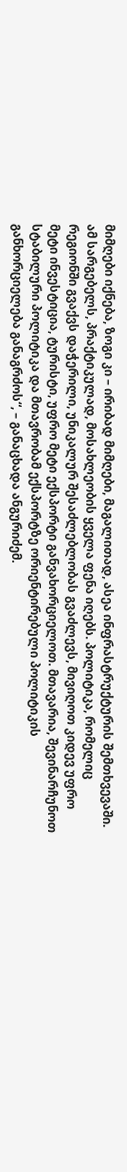მიმღები იქნება, ზოგი კი – ირიბად მიმღები, მაგალითად, ასეა ინფრასტრუქტურის შემთხვევაში. ამ სარგებელს, პრაქტიკულად, მოსახლეობის ყველა ფენა იღებს. პოლიტიკა, რომელიც რეგიონში გვაქვს დაჭერილი, უნიკალურ შესაძლებლობას გვაძლევს, მივიღოთ კიდევ უფრო მეტი ინვესტიცია, ტურისტი, უფრო მეტი ექსპორტი განვახორციელოთ. მთავარია, შევინარჩუნოთ სტაბილური პოლიტიკა და მთავრობამ ექსპორტზე ორიენტირებული პოლიტიკის განხორციელება განაგრძოს“, – განაცხადა ანგურიძემ.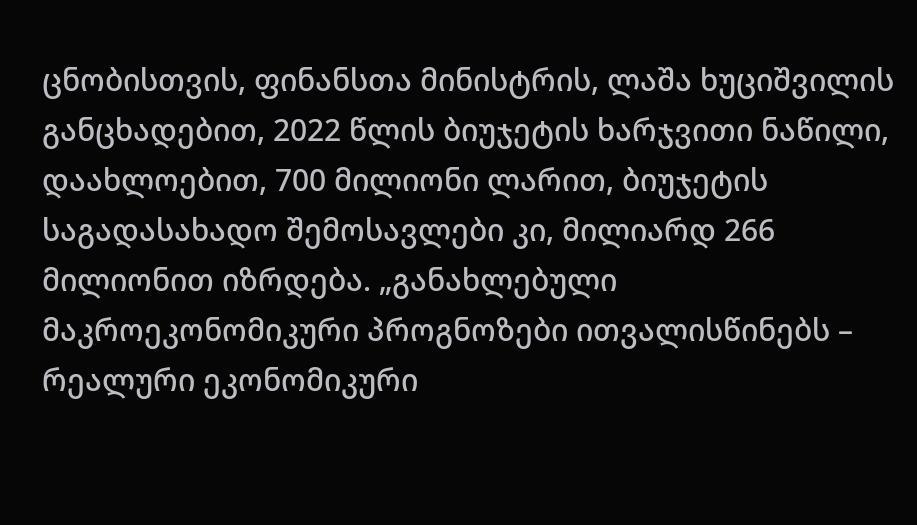ცნობისთვის, ფინანსთა მინისტრის, ლაშა ხუციშვილის განცხადებით, 2022 წლის ბიუჯეტის ხარჯვითი ნაწილი, დაახლოებით, 700 მილიონი ლარით, ბიუჯეტის საგადასახადო შემოსავლები კი, მილიარდ 266 მილიონით იზრდება. „განახლებული მაკროეკონომიკური პროგნოზები ითვალისწინებს – რეალური ეკონომიკური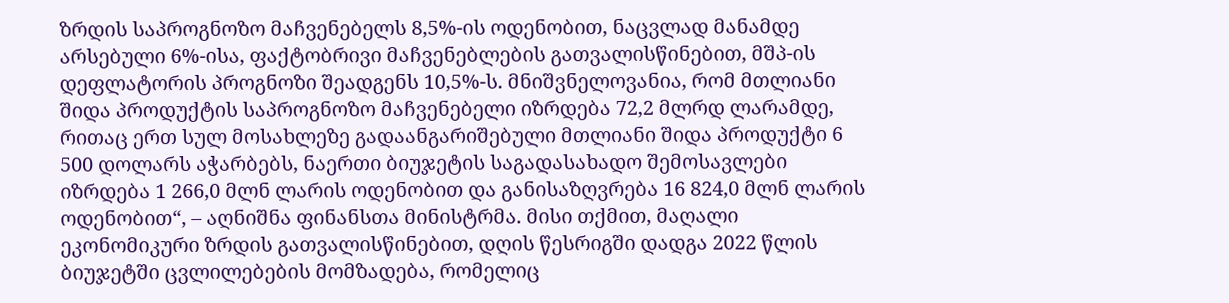ზრდის საპროგნოზო მაჩვენებელს 8,5%-ის ოდენობით, ნაცვლად მანამდე არსებული 6%-ისა, ფაქტობრივი მაჩვენებლების გათვალისწინებით, მშპ-ის დეფლატორის პროგნოზი შეადგენს 10,5%-ს. მნიშვნელოვანია, რომ მთლიანი შიდა პროდუქტის საპროგნოზო მაჩვენებელი იზრდება 72,2 მლრდ ლარამდე, რითაც ერთ სულ მოსახლეზე გადაანგარიშებული მთლიანი შიდა პროდუქტი 6 500 დოლარს აჭარბებს, ნაერთი ბიუჯეტის საგადასახადო შემოსავლები იზრდება 1 266,0 მლნ ლარის ოდენობით და განისაზღვრება 16 824,0 მლნ ლარის ოდენობით“, – აღნიშნა ფინანსთა მინისტრმა. მისი თქმით, მაღალი ეკონომიკური ზრდის გათვალისწინებით, დღის წესრიგში დადგა 2022 წლის ბიუჯეტში ცვლილებების მომზადება, რომელიც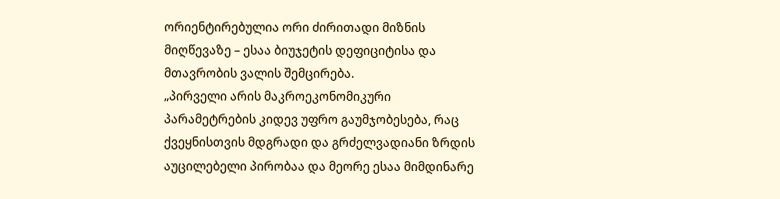ორიენტირებულია ორი ძირითადი მიზნის მიღწევაზე – ესაა ბიუჯეტის დეფიციტისა და მთავრობის ვალის შემცირება.
„პირველი არის მაკროეკონომიკური პარამეტრების კიდევ უფრო გაუმჯობესება, რაც ქვეყნისთვის მდგრადი და გრძელვადიანი ზრდის აუცილებელი პირობაა და მეორე ესაა მიმდინარე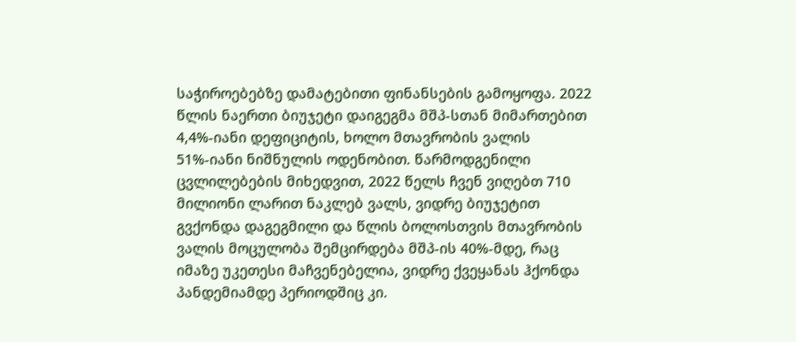საჭიროებებზე დამატებითი ფინანსების გამოყოფა. 2022 წლის ნაერთი ბიუჯეტი დაიგეგმა მშპ-სთან მიმართებით 4,4%-იანი დეფიციტის, ხოლო მთავრობის ვალის 51%-იანი ნიშნულის ოდენობით. წარმოდგენილი ცვლილებების მიხედვით, 2022 წელს ჩვენ ვიღებთ 710 მილიონი ლარით ნაკლებ ვალს, ვიდრე ბიუჯეტით გვქონდა დაგეგმილი და წლის ბოლოსთვის მთავრობის ვალის მოცულობა შემცირდება მშპ-ის 40%-მდე, რაც იმაზე უკეთესი მაჩვენებელია, ვიდრე ქვეყანას ჰქონდა პანდემიამდე პერიოდშიც კი.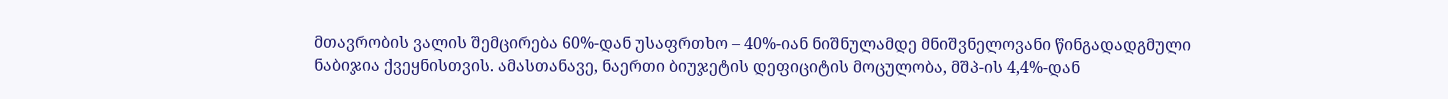მთავრობის ვალის შემცირება 60%-დან უსაფრთხო – 40%-იან ნიშნულამდე მნიშვნელოვანი წინგადადგმული ნაბიჯია ქვეყნისთვის. ამასთანავე, ნაერთი ბიუჯეტის დეფიციტის მოცულობა, მშპ-ის 4,4%-დან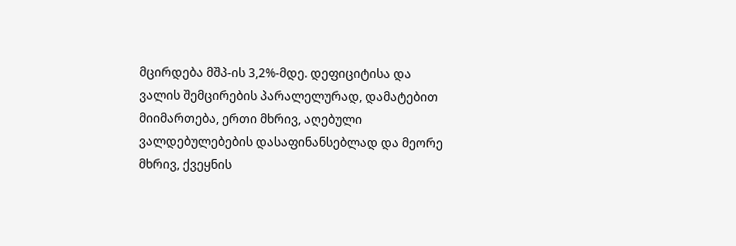მცირდება მშპ-ის 3,2%-მდე. დეფიციტისა და ვალის შემცირების პარალელურად, დამატებით მიიმართება, ერთი მხრივ, აღებული ვალდებულებების დასაფინანსებლად და მეორე მხრივ, ქვეყნის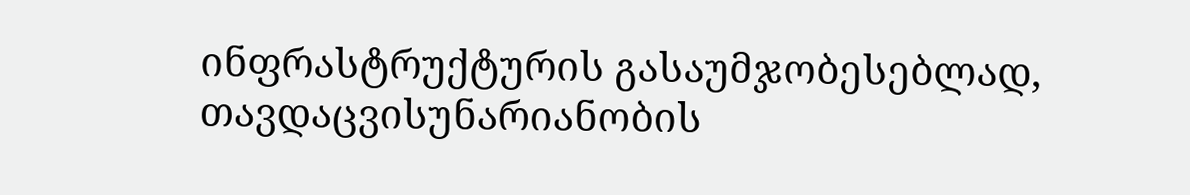ინფრასტრუქტურის გასაუმჯობესებლად, თავდაცვისუნარიანობის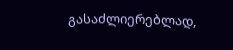გასაძლიერებლად,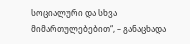სოციალური და სხვა მიმართულებებით“, – განაცხადა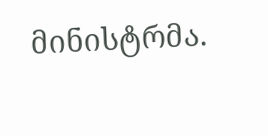მინისტრმა.